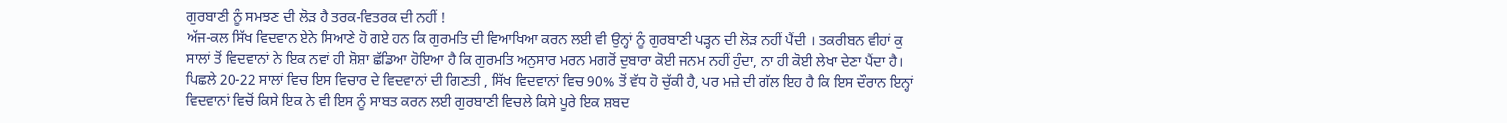ਗੁਰਬਾਣੀ ਨੂੰ ਸਮਝਣ ਦੀ ਲੋੜ ਹੈ ਤਰਕ-ਵਿਤਰਕ ਦੀ ਨਹੀਂ !
ਅੱਜ-ਕਲ ਸਿੱਖ ਵਿਦਵਾਨ ਏਨੇ ਸਿਆਣੇ ਹੋ ਗਏ ਹਨ ਕਿ ਗੁਰਮਤਿ ਦੀ ਵਿਆਖਿਆ ਕਰਨ ਲਈ ਵੀ ਉਨ੍ਹਾਂ ਨੂੰ ਗੁਰਬਾਣੀ ਪੜ੍ਹਨ ਦੀ ਲੋੜ ਨਹੀਂ ਪੈਂਦੀ । ਤਕਰੀਬਨ ਵੀਹਾਂ ਕੁ ਸਾਲਾਂ ਤੋਂ ਵਿਦਵਾਨਾਂ ਨੇ ਇਕ ਨਵਾਂ ਹੀ ਸ਼ੋਸ਼ਾ ਛੱਡਿਆ ਹੋਇਆ ਹੈ ਕਿ ਗੁਰਮਤਿ ਅਨੁਸਾਰ ਮਰਨ ਮਗਰੋਂ ਦੁਬਾਰਾ ਕੋਈ ਜਨਮ ਨਹੀਂ ਹੁੰਦਾ, ਨਾ ਹੀ ਕੋਈ ਲੇਖਾ ਦੇਣਾ ਪੈਂਦਾ ਹੈ। ਪਿਛਲੇ 20-22 ਸਾਲਾਂ ਵਿਚ ਇਸ ਵਿਚਾਰ ਦੇ ਵਿਦਵਾਨਾਂ ਦੀ ਗਿਣਤੀ , ਸਿੱਖ ਵਿਦਵਾਨਾਂ ਵਿਚ 90% ਤੋਂ ਵੱਧ ਹੋ ਚੁੱਕੀ ਹੈ, ਪਰ ਮਜ਼ੇ ਦੀ ਗੱਲ ਇਹ ਹੈ ਕਿ ਇਸ ਦੌਰਾਨ ਇਨ੍ਹਾਂ ਵਿਦਵਾਨਾਂ ਵਿਚੋਂ ਕਿਸੇ ਇਕ ਨੇ ਵੀ ਇਸ ਨੂੰ ਸਾਬਤ ਕਰਨ ਲਈ ਗੁਰਬਾਣੀ ਵਿਚਲੇ ਕਿਸੇ ਪੂਰੇ ਇਕ ਸ਼ਬਦ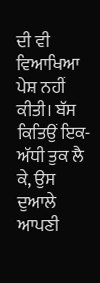ਦੀ ਵੀ ਵਿਆਖਿਆ ਪੇਸ਼ ਨਹੀਂ ਕੀਤੀ। ਬੱਸ ਕਿਤਿਉਂ ਇਕ-ਅੱਧੀ ਤੁਕ ਲੈ ਕੇ, ਉਸ ਦੁਆਲੇ ਆਪਣੀ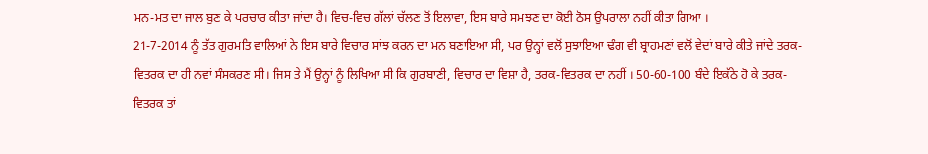ਮਨ-ਮਤ ਦਾ ਜਾਲ ਬੁਣ ਕੇ ਪਰਚਾਰ ਕੀਤਾ ਜਾਂਦਾ ਹੈ। ਵਿਚ-ਵਿਚ ਗੱਲਾਂ ਚੱਲਣ ਤੋਂ ਇਲਾਵਾ, ਇਸ ਬਾਰੇ ਸਮਝਣ ਦਾ ਕੋਈ ਠੋਸ ਉਪਰਾਲਾ ਨਹੀਂ ਕੀਤਾ ਗਿਆ ।
21-7-2014 ਨੂੰ ਤੱਤ ਗੁਰਮਤਿ ਵਾਲਿਆਂ ਨੇ ਇਸ ਬਾਰੇ ਵਿਚਾਰ ਸਾਂਝ ਕਰਨ ਦਾ ਮਨ ਬਣਾਇਆ ਸੀ, ਪਰ ਉਨ੍ਹਾਂ ਵਲੋਂ ਸੁਝਾਇਆ ਢੰਗ ਵੀ ਬ੍ਰਾਹਮਣਾਂ ਵਲੋਂ ਵੇਦਾਂ ਬਾਰੇ ਕੀਤੇ ਜਾਂਦੇ ਤਰਕ-ਵਿਤਰਕ ਦਾ ਹੀ ਨਵਾਂ ਸੰਸਕਰਣ ਸੀ। ਜਿਸ ਤੇ ਮੈਂ ਉਨ੍ਹਾਂ ਨੂੰ ਲਿਖਿਆ ਸੀ ਕਿ ਗੁਰਬਾਣੀ, ਵਿਚਾਰ ਦਾ ਵਿਸ਼ਾ ਹੈ, ਤਰਕ-ਵਿਤਰਕ ਦਾ ਨਹੀਂ । 50-60-100 ਬੰਦੇ ਇਕੱਠੇ ਹੋ ਕੇ ਤਰਕ-ਵਿਤਰਕ ਤਾਂ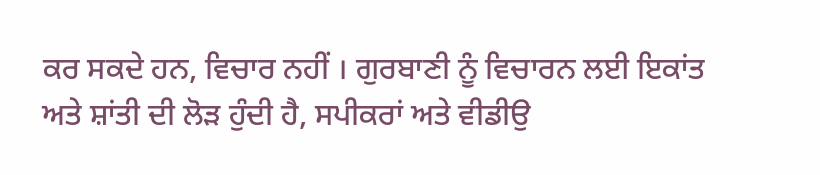ਕਰ ਸਕਦੇ ਹਨ, ਵਿਚਾਰ ਨਹੀਂ । ਗੁਰਬਾਣੀ ਨੂੰ ਵਿਚਾਰਨ ਲਈ ਇਕਾਂਤ ਅਤੇ ਸ਼ਾਂਤੀ ਦੀ ਲੋੜ ਹੁੰਦੀ ਹੈ, ਸਪੀਕਰਾਂ ਅਤੇ ਵੀਡੀਉ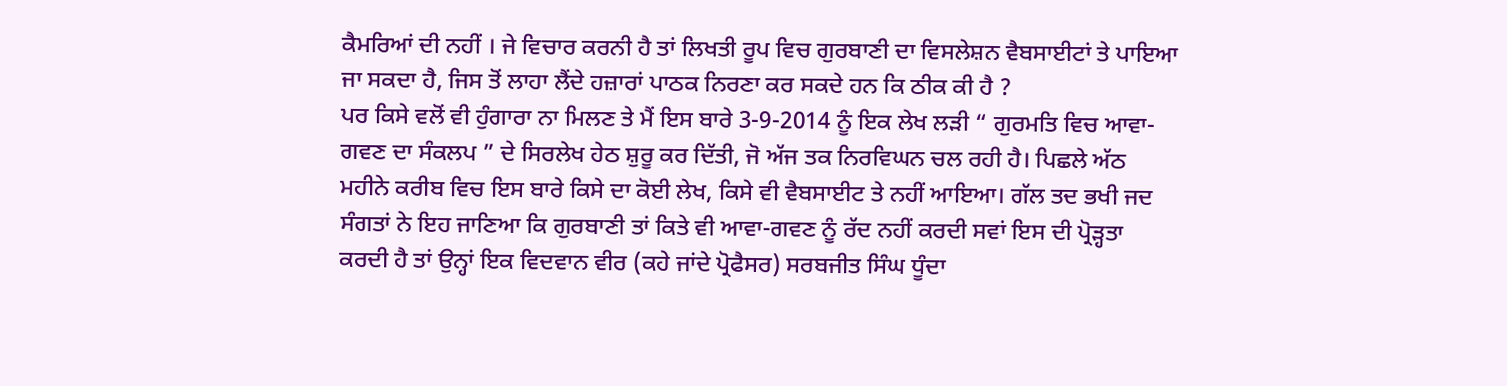ਕੈਮਰਿਆਂ ਦੀ ਨਹੀਂ । ਜੇ ਵਿਚਾਰ ਕਰਨੀ ਹੈ ਤਾਂ ਲਿਖਤੀ ਰੂਪ ਵਿਚ ਗੁਰਬਾਣੀ ਦਾ ਵਿਸਲੇਸ਼ਨ ਵੈਬਸਾਈਟਾਂ ਤੇ ਪਾਇਆ ਜਾ ਸਕਦਾ ਹੈ, ਜਿਸ ਤੋਂ ਲਾਹਾ ਲੈਂਦੇ ਹਜ਼ਾਰਾਂ ਪਾਠਕ ਨਿਰਣਾ ਕਰ ਸਕਦੇ ਹਨ ਕਿ ਠੀਕ ਕੀ ਹੈ ?
ਪਰ ਕਿਸੇ ਵਲੋਂ ਵੀ ਹੁੰਗਾਰਾ ਨਾ ਮਿਲਣ ਤੇ ਮੈਂ ਇਸ ਬਾਰੇ 3-9-2014 ਨੂੰ ਇਕ ਲੇਖ ਲੜੀ “ ਗੁਰਮਤਿ ਵਿਚ ਆਵਾ-ਗਵਣ ਦਾ ਸੰਕਲਪ ” ਦੇ ਸਿਰਲੇਖ ਹੇਠ ਸ਼ੁਰੂ ਕਰ ਦਿੱਤੀ, ਜੋ ਅੱਜ ਤਕ ਨਿਰਵਿਘਨ ਚਲ ਰਹੀ ਹੈ। ਪਿਛਲੇ ਅੱਠ ਮਹੀਨੇ ਕਰੀਬ ਵਿਚ ਇਸ ਬਾਰੇ ਕਿਸੇ ਦਾ ਕੋਈ ਲੇਖ, ਕਿਸੇ ਵੀ ਵੈਬਸਾਈਟ ਤੇ ਨਹੀਂ ਆਇਆ। ਗੱਲ ਤਦ ਭਖੀ ਜਦ ਸੰਗਤਾਂ ਨੇ ਇਹ ਜਾਣਿਆ ਕਿ ਗੁਰਬਾਣੀ ਤਾਂ ਕਿਤੇ ਵੀ ਆਵਾ-ਗਵਣ ਨੂੰ ਰੱਦ ਨਹੀਂ ਕਰਦੀ ਸਵਾਂ ਇਸ ਦੀ ਪ੍ਰੋੜ੍ਹਤਾ ਕਰਦੀ ਹੈ ਤਾਂ ਉਨ੍ਹਾਂ ਇਕ ਵਿਦਵਾਨ ਵੀਰ (ਕਹੇ ਜਾਂਦੇ ਪ੍ਰੋਫੈਸਰ) ਸਰਬਜੀਤ ਸਿੰਘ ਧੂੰਦਾ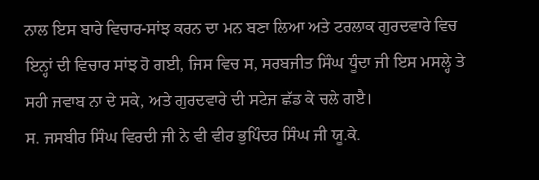ਨਾਲ ਇਸ ਬਾਰੇ ਵਿਚਾਰ-ਸਾਂਝ ਕਰਨ ਦਾ ਮਨ ਬਣਾ ਲਿਆ ਅਤੇ ਟਰਲਾਕ ਗੁਰਦਵਾਰੇ ਵਿਚ ਇਨ੍ਹਾਂ ਦੀ ਵਿਚਾਰ ਸਾਂਝ ਹੋ ਗਈ, ਜਿਸ ਵਿਚ ਸ, ਸਰਬਜੀਤ ਸਿੰਘ ਧੂੰਦਾ ਜੀ ਇਸ ਮਸਲ੍ਹੇ ਤੇ ਸਹੀ ਜਵਾਬ ਨਾ ਦੇ ਸਕੇ, ਅਤੇ ਗੁਰਦਵਾਰੇ ਦੀ ਸਟੇਜ ਛੱਡ ਕੇ ਚਲੇ ਗੲੈ।
ਸ. ਜਸਬੀਰ ਸਿੰਘ ਵਿਰਦੀ ਜੀ ਨੇ ਵੀ ਵੀਰ ਭੁਪਿੰਦਰ ਸਿੰਘ ਜੀ ਯੂ.ਕੇ.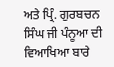ਅਤੇ ਪ੍ਰਿੰ. ਗੁਰਬਚਨ ਸਿੰਘ ਜੀ ਪੰਨੂਆ ਦੀ ਵਿਆਖਿਆ ਬਾਰੇ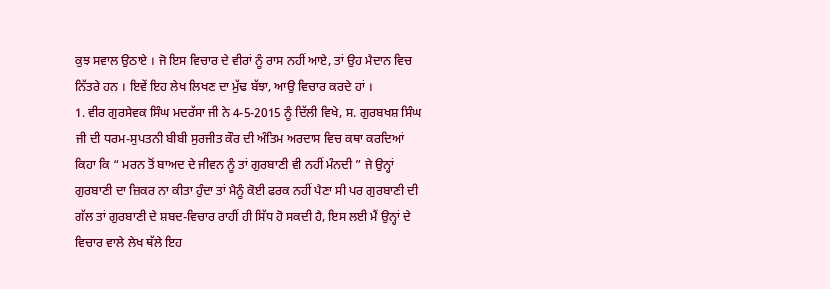ਕੁਝ ਸਵਾਲ ਉਠਾਏ । ਜੋ ਇਸ ਵਿਚਾਰ ਦੇ ਵੀਰਾਂ ਨੂੰ ਰਾਸ ਨਹੀਂ ਆਏ, ਤਾਂ ਉਹ ਮੈਦਾਨ ਵਿਚ ਨਿੱਤਰੇ ਹਨ । ਇਵੇਂ ਇਹ ਲੇਖ ਲਿਖਣ ਦਾ ਮੁੱਢ ਬੱਝਾ, ਆਉ ਵਿਚਾਰ ਕਰਦੇ ਹਾਂ ।
1. ਵੀਰ ਗੁਰਸੇਵਕ ਸਿੰਘ ਮਦਰੱਸਾ ਜੀ ਨੇ 4-5-2015 ਨੂੰ ਦਿੱਲੀ ਵਿਖੇ, ਸ. ਗੁਰਬਖਸ਼ ਸਿੰਘ ਜੀ ਦੀ ਧਰਮ-ਸੁਪਤਨੀ ਬੀਬੀ ਸੁਰਜੀਤ ਕੌਰ ਦੀ ਅੰਤਿਮ ਅਰਦਾਸ ਵਿਚ ਕਥਾ ਕਰਦਿਆਂ ਕਿਹਾ ਕਿ “ ਮਰਨ ਤੋਂ ਬਾਅਦ ਦੇ ਜੀਵਨ ਨੂੰ ਤਾਂ ਗੁਰਬਾਣੀ ਵੀ ਨਹੀਂ ਮੰਨਦੀ ” ਜੇ ਉਨ੍ਹਾਂ ਗੁਰਬਾਣੀ ਦਾ ਜ਼ਿਕਰ ਨਾ ਕੀਤਾ ਹੁੰਦਾ ਤਾਂ ਮੈਨੂੰ ਕੋਈ ਫਰਕ ਨਹੀਂ ਪੈਣਾ ਸੀ ਪਰ ਗੁਰਬਾਣੀ ਦੀ ਗੱਲ ਤਾਂ ਗੁਰਬਾਣੀ ਦੇ ਸ਼ਬਦ-ਵਿਚਾਰ ਰਾਹੀਂ ਹੀ ਸਿੱਧ ਹੋ ਸਕਦੀ ਹੈ, ਇਸ ਲਈ ਮੈਂ ਉਨ੍ਹਾਂ ਦੇ ਵਿਚਾਰ ਵਾਲੇ ਲੇਖ ਥੱਲੇ ਇਹ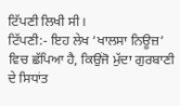ਟਿੱਪਣੀ ਲਿਖੀ ਸੀ।
ਟਿੱਪਣੀ:- ਇਹ ਲੇਖ ‘ਖਾਲਸਾ ਨਿਊਜ਼’ ਵਿਚ ਛੱਪਿਆ ਹੈ, ਕਿਉਂਜੋ ਮੁੱਦਾ ਗੁਰਬਾਣੀ ਦੇ ਸਿਧਾਂਤ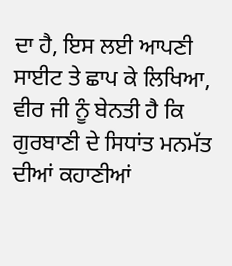ਦਾ ਹੈ, ਇਸ ਲਈ ਆਪਣੀ ਸਾਈਟ ਤੇ ਛਾਪ ਕੇ ਲਿਖਿਆ, ਵੀਰ ਜੀ ਨੂੰ ਬੇਨਤੀ ਹੈ ਕਿ ਗੁਰਬਾਣੀ ਦੇ ਸਿਧਾਂਤ ਮਨਮੱਤ ਦੀਆਂ ਕਹਾਣੀਆਂ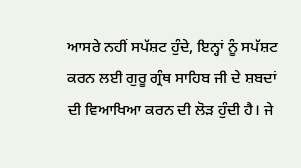ਆਸਰੇ ਨਹੀਂ ਸਪੱਸ਼ਟ ਹੁੰਦੇ, ਇਨ੍ਹਾਂ ਨੂੰ ਸਪੱਸ਼ਟ ਕਰਨ ਲਈ ਗੁਰੂ ਗ੍ਰੰਥ ਸਾਹਿਬ ਜੀ ਦੇ ਸ਼ਬਦਾਂ ਦੀ ਵਿਆਖਿਆ ਕਰਨ ਦੀ ਲੋੜ ਹੁੰਦੀ ਹੈ। ਜੇ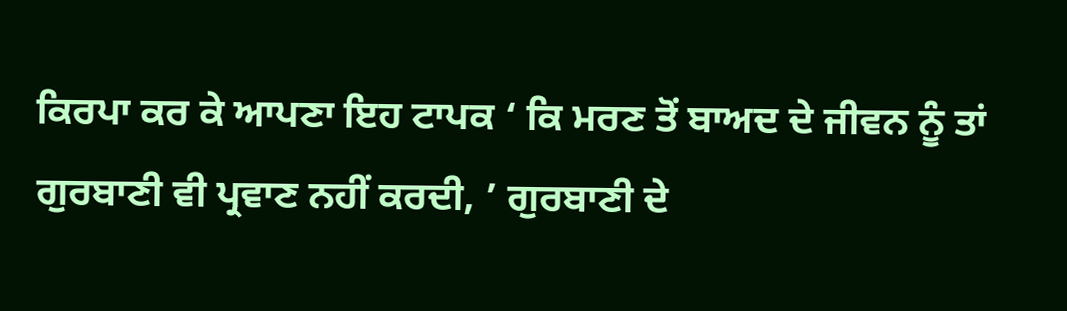ਕਿਰਪਾ ਕਰ ਕੇ ਆਪਣਾ ਇਹ ਟਾਪਕ ‘ ਕਿ ਮਰਣ ਤੋਂ ਬਾਅਦ ਦੇ ਜੀਵਨ ਨੂੰ ਤਾਂ ਗੁਰਬਾਣੀ ਵੀ ਪ੍ਰਵਾਣ ਨਹੀਂ ਕਰਦੀ, ’ ਗੁਰਬਾਣੀ ਦੇ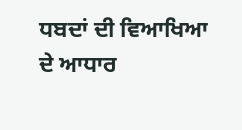ਧਬਦਾਂ ਦੀ ਵਿਆਖਿਆ ਦੇ ਆਧਾਰ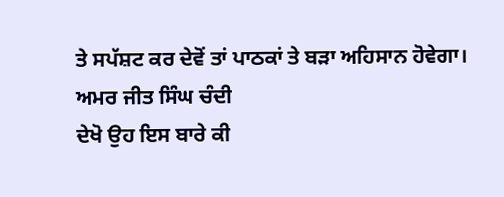ਤੇ ਸਪੱਸ਼ਟ ਕਰ ਦੇਵੋਂ ਤਾਂ ਪਾਠਕਾਂ ਤੇ ਬੜਾ ਅਹਿਸਾਨ ਹੋਵੇਗਾ।
ਅਮਰ ਜੀਤ ਸਿੰਘ ਚੰਦੀ
ਦੇਖੋ ਉਹ ਇਸ ਬਾਰੇ ਕੀ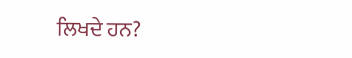ਲਿਖਦੇ ਹਨ?